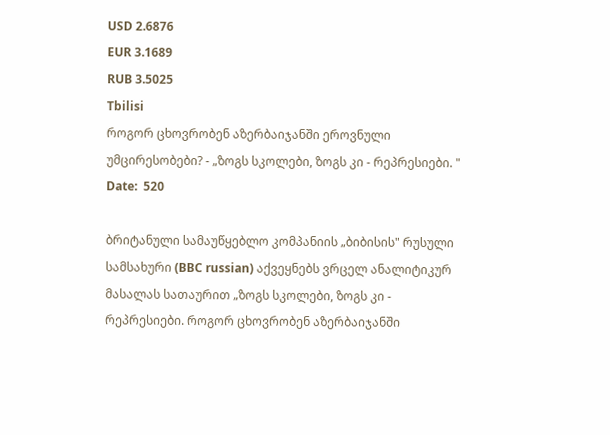USD 2.6876
EUR 3.1689
RUB 3.5025
Tbilisi
როგორ ცხოვრობენ აზერბაიჯანში ეროვნული უმცირესობები? - „ზოგს სკოლები, ზოგს კი - რეპრესიები. "
Date:  520

ბრიტანული სამაუწყებლო კომპანიის „ბიბისის" რუსული სამსახური (BBC russian) აქვეყნებს ვრცელ ანალიტიკურ მასალას სათაურით „ზოგს სკოლები, ზოგს კი - რეპრესიები. როგორ ცხოვრობენ აზერბაიჯანში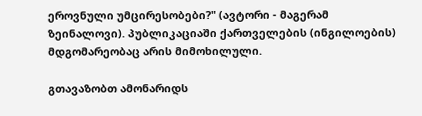ეროვნული უმცირესობები?" (ავტორი - მაგერამ ზეინალოვი). პუბლიკაციაში ქართველების (ინგილოების) მდგომარეობაც არის მიმოხილული.

გთავაზობთ ამონარიდს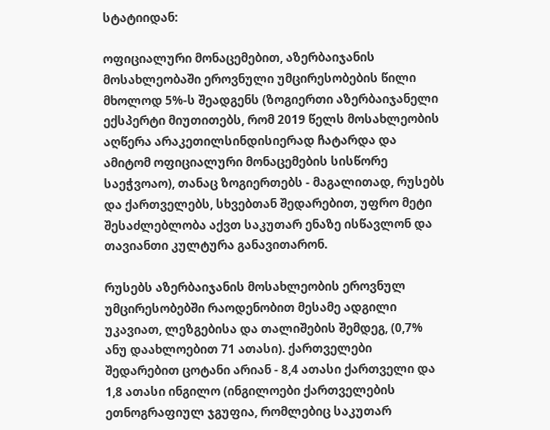სტატიიდან:

ოფიციალური მონაცემებით, აზერბაიჯანის მოსახლეობაში ეროვნული უმცირესობების წილი მხოლოდ 5%-ს შეადგენს (ზოგიერთი აზერბაიჯანელი ექსპერტი მიუთითებს, რომ 2019 წელს მოსახლეობის აღწერა არაკეთილსინდისიერად ჩატარდა და ამიტომ ოფიციალური მონაცემების სისწორე საეჭვოაო), თანაც ზოგიერთებს - მაგალითად, რუსებს და ქართველებს, სხვებთან შედარებით, უფრო მეტი შესაძლებლობა აქვთ საკუთარ ენაზე ისწავლონ და თავიანთი კულტურა განავითარონ.

რუსებს აზერბაიჯანის მოსახლეობის ეროვნულ უმცირესობებში რაოდენობით მესამე ადგილი უკავიათ, ლეზგებისა და თალიშების შემდეგ, (0,7% ანუ დაახლოებით 71 ათასი). ქართველები შედარებით ცოტანი არიან - 8,4 ათასი ქართველი და 1,8 ათასი ინგილო (ინგილოები ქართველების ეთნოგრაფიულ ჯგუფია, რომლებიც საკუთარ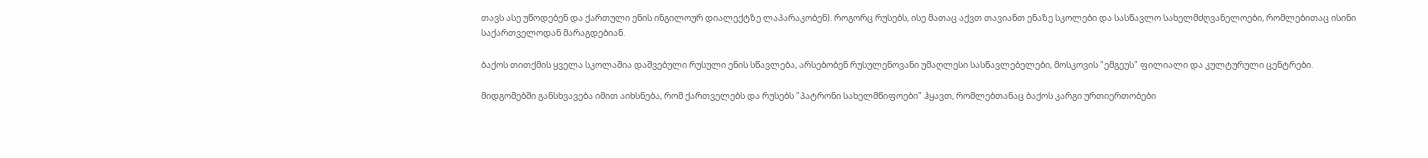თავს ასე უწოდებენ და ქართული ენის ინგილოურ დიალექტზე ლაპარაკობენ). როგორც რუსებს, ისე მათაც აქვთ თავიანთ ენაზე სკოლები და სასწავლო სახელმძღვანელოები, რომლებითაც ისინი საქართველოდან მარაგდებიან.

ბაქოს თითქმის ყველა სკოლაშია დაშვებული რუსული ენის სწავლება, არსებობენ რუსულენოვანი უმაღლესი სასწავლებელები, მოსკოვის "ემგეუს" ფილიალი და კულტურული ცენტრები.

მიდგომებში განსხვავება იმით აიხსნება, რომ ქართველებს და რუსებს "პატრონი სახელმწიფოები" ჰყავთ, რომლებთანაც ბაქოს კარგი ურთიერთობები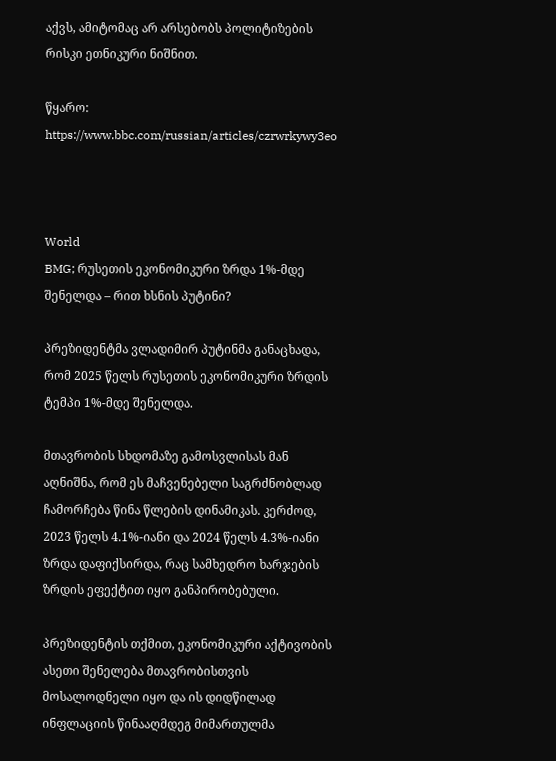აქვს, ამიტომაც არ არსებობს პოლიტიზების რისკი ეთნიკური ნიშნით.

წყარო: https://www.bbc.com/russian/articles/czrwrkywy3eo



World
BMG; რუსეთის ეკონომიკური ზრდა 1%-მდე შენელდა – რით ხსნის პუტინი?

პრეზიდენტმა ვლადიმირ პუტინმა განაცხადა, რომ 2025 წელს რუსეთის ეკონომიკური ზრდის ტემპი 1%-მდე შენელდა.

მთავრობის სხდომაზე გამოსვლისას მან აღნიშნა, რომ ეს მაჩვენებელი საგრძნობლად ჩამორჩება წინა წლების დინამიკას. კერძოდ, 2023 წელს 4.1%-იანი და 2024 წელს 4.3%-იანი ზრდა დაფიქსირდა, რაც სამხედრო ხარჯების ზრდის ეფექტით იყო განპირობებული.

პრეზიდენტის თქმით, ეკონომიკური აქტივობის ასეთი შენელება მთავრობისთვის მოსალოდნელი იყო და ის დიდწილად ინფლაციის წინააღმდეგ მიმართულმა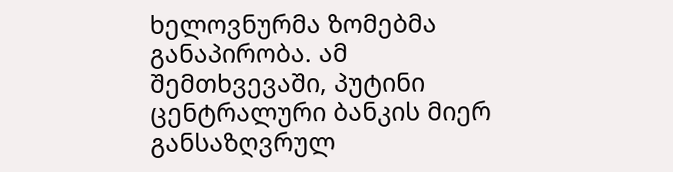ხელოვნურმა ზომებმა განაპირობა. ამ შემთხვევაში, პუტინი ცენტრალური ბანკის მიერ განსაზღვრულ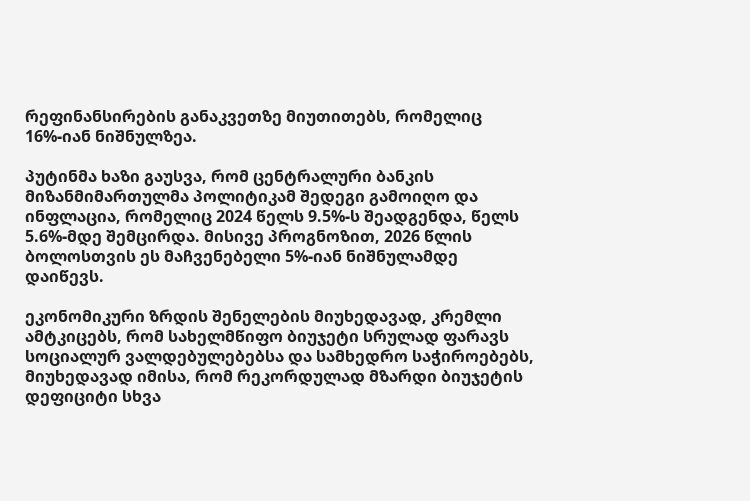რეფინანსირების განაკვეთზე მიუთითებს, რომელიც 16%-იან ნიშნულზეა.

პუტინმა ხაზი გაუსვა, რომ ცენტრალური ბანკის მიზანმიმართულმა პოლიტიკამ შედეგი გამოიღო და ინფლაცია, რომელიც 2024 წელს 9.5%-ს შეადგენდა, წელს 5.6%-მდე შემცირდა. მისივე პროგნოზით, 2026 წლის ბოლოსთვის ეს მაჩვენებელი 5%-იან ნიშნულამდე დაიწევს.

ეკონომიკური ზრდის შენელების მიუხედავად, კრემლი ამტკიცებს, რომ სახელმწიფო ბიუჯეტი სრულად ფარავს სოციალურ ვალდებულებებსა და სამხედრო საჭიროებებს, მიუხედავად იმისა, რომ რეკორდულად მზარდი ბიუჯეტის დეფიციტი სხვა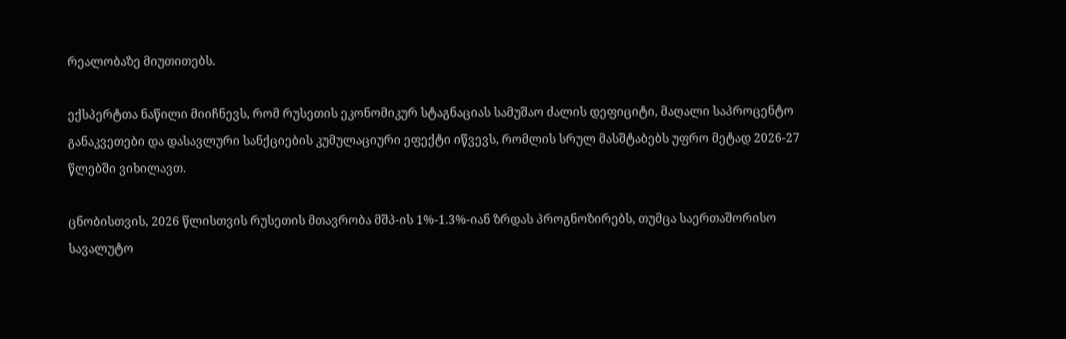რეალობაზე მიუთითებს.

ექსპერტთა ნაწილი მიიჩნევს, რომ რუსეთის ეკონომიკურ სტაგნაციას სამუშაო ძალის დეფიციტი, მაღალი საპროცენტო განაკვეთები და დასავლური სანქციების კუმულაციური ეფექტი იწვევს, რომლის სრულ მასშტაბებს უფრო მეტად 2026-27 წლებში ვიხილავთ.

ცნობისთვის, 2026 წლისთვის რუსეთის მთავრობა მშპ-ის 1%-1.3%-იან ზრდას პროგნოზირებს, თუმცა საერთაშორისო სავალუტო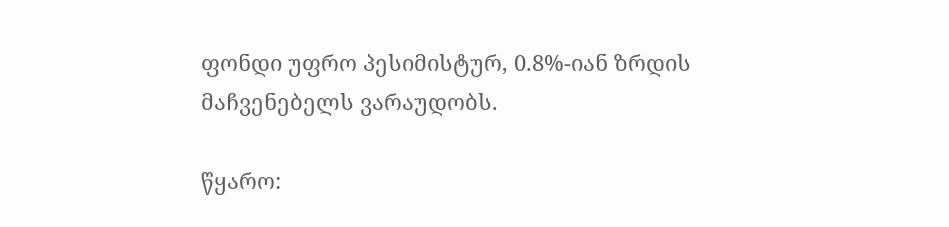ფონდი უფრო პესიმისტურ, 0.8%-იან ზრდის მაჩვენებელს ვარაუდობს.

წყარო: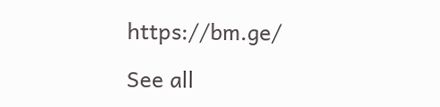https://bm.ge/

See all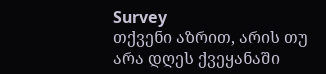Survey
თქვენი აზრით, არის თუ არა დღეს ქვეყანაში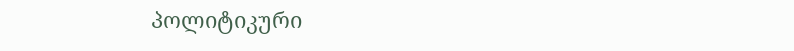პოლიტიკური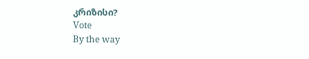კრიზისი?
Vote
By the way